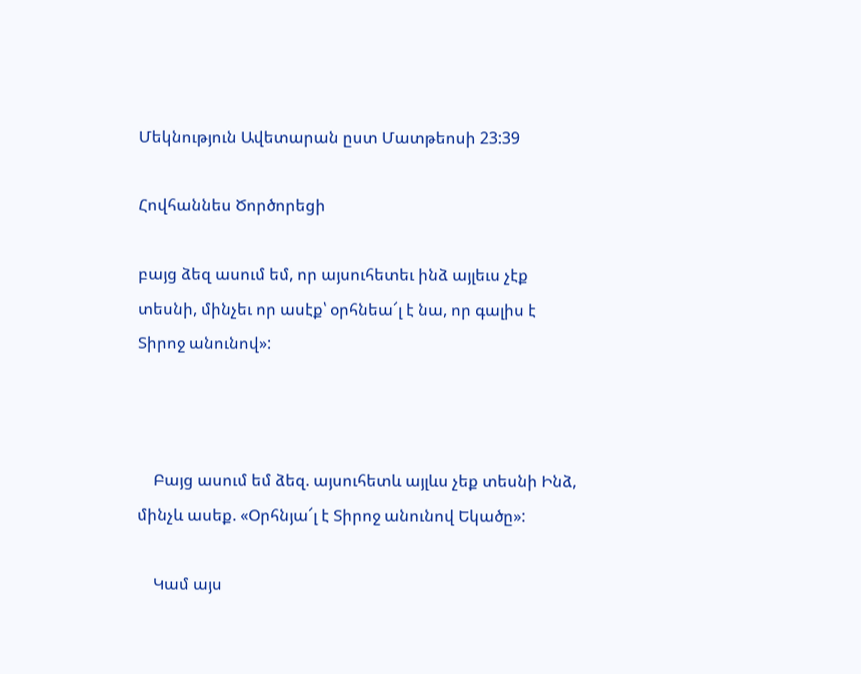Մեկնություն Ավետարան ըստ Մատթեոսի 23:39

Հովհաննես Ծործորեցի

բայց ձեզ ասում եմ, որ այսուհետեւ ինձ այլեւս չէք տեսնի, մինչեւ որ ասէք՝ օրհնեա՜լ է նա, որ գալիս է Տիրոջ անունով»:



    Բայց ասում եմ ձեզ. այսուհետև այլևս չեք տեսնի Ինձ, մինչև ասեք. «Օրհնյա՜լ է Տիրոջ անունով Եկածը»:

    Կամ այս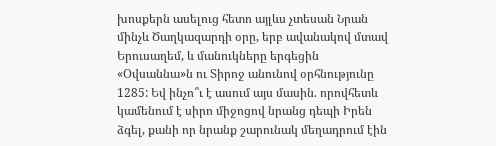խոսքերն ասելուց հետո այլևս չտեսան Նրան մինչև Ծաղկազարդի օրը, երբ ավանակով մտավ Երուսաղեմ, և մանուկները երգեցին «Օվսաննա»ն ու Տիրոջ անունով օրհնությունը 1285: Եվ ինչո՞ւ է ասում այս մասին. որովհետև կամենում է սիրո միջոցով նրանց դեպի Իրեն ձգել, քանի որ նրանք շարունակ մեղադրում էին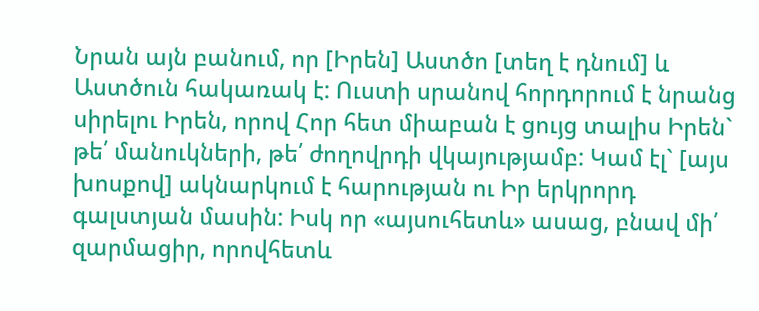Նրան այն բանում, որ [Իրեն] Աստծո [տեղ է դնում] և Աստծուն հակառակ է: Ուստի սրանով հորդորում է նրանց սիրելու Իրեն, որով Հոր հետ միաբան է ցույց տալիս Իրեն` թե՛ մանուկների, թե՛ ժողովրդի վկայությամբ: Կամ էլ` [այս խոսքով] ակնարկում է հարության ու Իր երկրորդ գալստյան մասին: Իսկ որ «այսուհետև» ասաց, բնավ մի՛ զարմացիր, որովհետև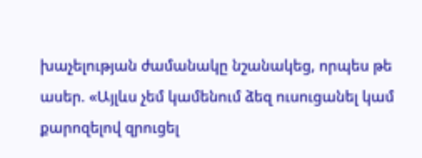խաչելության ժամանակը նշանակեց, որպես թե ասեր. «Այլևս չեմ կամենում ձեզ ուսուցանել կամ քարոզելով զրուցել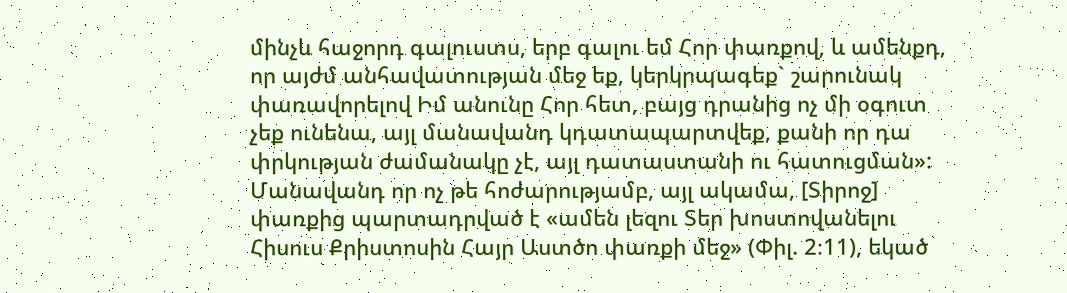մինչև հաջորդ գալուստս, երբ գալու եմ Հոր փառքով, և ամենքդ, որ այժմ անհավատության մեջ եք, կերկրպագեք` շարունակ փառավորելով Իմ անունը Հոր հետ, բայց դրանից ոչ մի օգուտ չեք ունենա, այլ մանավանդ կդատապարտվեք, քանի որ դա փրկության ժամանակը չէ, այլ դատաստանի ու հատուցման»: Մանավանդ որ ոչ թե հոժարությամբ, այլ ակամա, [Տիրոջ] փառքից պարտադրված է «ամեն լեզու Տեր խոստովանելու Հիսուս Քրիստոսին Հայր Աստծո փառքի մեջ» (Փիլ. 2։11), եկած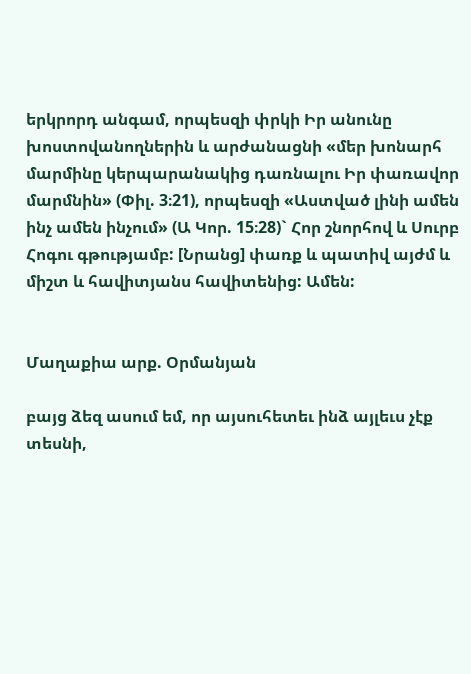երկրորդ անգամ, որպեսզի փրկի Իր անունը խոստովանողներին և արժանացնի «մեր խոնարհ մարմինը կերպարանակից դառնալու Իր փառավոր մարմնին» (Փիլ. 3։21), որպեսզի «Աստված լինի ամեն ինչ ամեն ինչում» (Ա Կոր. 15։28)` Հոր շնորհով և Սուրբ Հոգու գթությամբ: [Նրանց] փառք և պատիվ այժմ և միշտ և հավիտյանս հավիտենից: Ամեն:


Մաղաքիա արք. Օրմանյան

բայց ձեզ ասում եմ, որ այսուհետեւ ինձ այլեւս չէք տեսնի,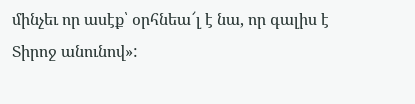մինչեւ որ ասէք՝ օրհնեա՜լ է նա, որ գալիս է Տիրոջ անունով»: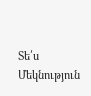Տե՛ս Մեկնություն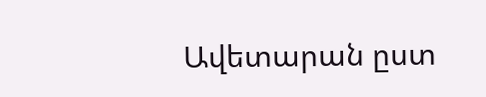Ավետարան ըստ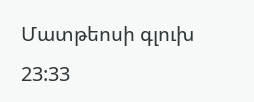Մատթեոսի գլուխ 23:33